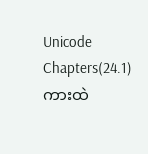Unicode
Chapters(24.1)
ကားထဲ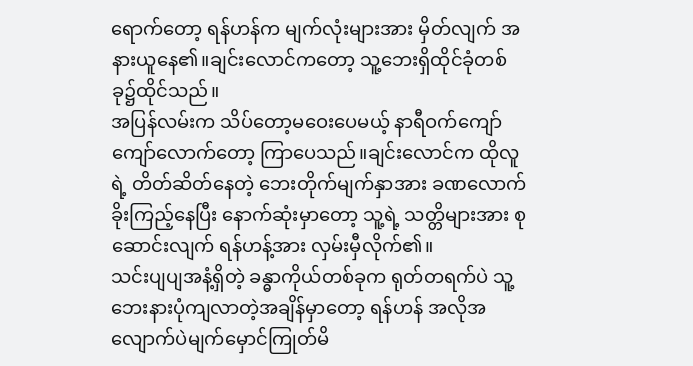ရောက်တော့ ရန်ဟန်က မျက်လုံးများအား မှိတ်လျက် အနားယူနေ၏။ချင်းလောင်ကတော့ သူ့ဘေးရှိထိုင်ခုံတစ်ခု၌ထိုင်သည်။
အပြန်လမ်းက သိပ်တော့မဝေးပေမယ့် နာရီဝက်ကျော်ကျော်လောက်တော့ ကြာပေသည်။ချင်းလောင်က ထိုလူရဲ့ တိတ်ဆိတ်နေတဲ့ ဘေးတိုက်မျက်နှာအား ခဏလောက်ခိုးကြည့်နေပြီး နောက်ဆုံးမှာတော့ သူ့ရဲ့ သတ္တိများအား စုဆောင်းလျက် ရန်ဟန့်အား လှမ်းမှီလိုက်၏။
သင်းပျပျအနံ့ရှိတဲ့ ခန္ဓာကိုယ်တစ်ခုက ရုတ်တရက်ပဲ သူ့ဘေးနားပုံကျလာတဲ့အချိန်မှာတော့ ရန်ဟန် အလိုအလျောက်ပဲမျက်မှောင်ကြုတ်မိ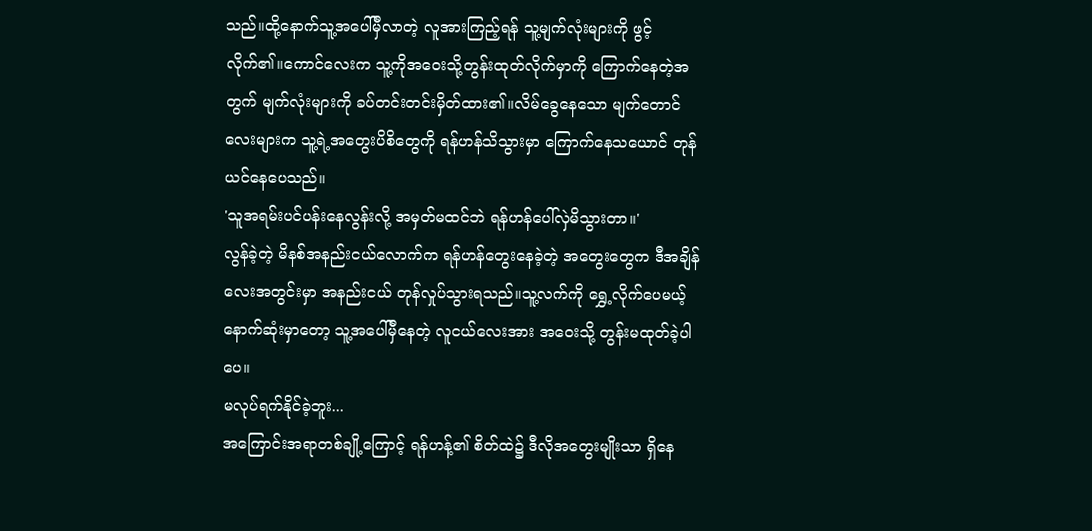သည်။ထို့နောက်သူ့အပေါ်မှီလာတဲ့ လူအားကြည့်ရန် သူ့မျက်လုံးများကို ဖွင့်လိုက်၏။ကောင်လေးက သူ့ကိုအဝေးသို့တွန်းထုတ်လိုက်မှာကို ကြောက်နေတဲ့အတွက် မျက်လုံးများကို ခပ်တင်းတင်းမှိတ်ထား၏။လိမ်ခွေနေသော မျက်တောင်လေးများက သူ့ရဲ့အတွေးပိစိတွေကို ရန်ဟန်သိသွားမှာ ကြောက်နေသယောင် တုန်ယင်နေပေသည်။
'သူအရမ်းပင်ပန်းနေလွန်းလို့ အမှတ်မထင်ဘဲ ရန်ဟန်ပေါ်လှဲမိသွားတာ။'
လွန်ခဲ့တဲ့ မိနစ်အနည်းငယ်လောက်က ရန်ဟန်တွေးနေခဲ့တဲ့ အတွေးတွေက ဒီအချိန်လေးအတွင်းမှာ အနည်းငယ် တုန်လှုပ်သွားရသည်။သူ့လက်ကို ရွှေ့လိုက်ပေမယ့် နောက်ဆုံးမှာတော့ သူ့အပေါ်မှီနေတဲ့ လူငယ်လေးအား အဝေးသို့ တွန်းမထုတ်ခဲ့ပါပေ။
မလုပ်ရက်နိုင်ခဲ့ဘူး...
အကြောင်းအရာတစ်ချို့ကြောင့် ရန်ဟန့်၏ စိတ်ထဲ၌ ဒီလိုအတွေးမျိုးသာ ရှိနေ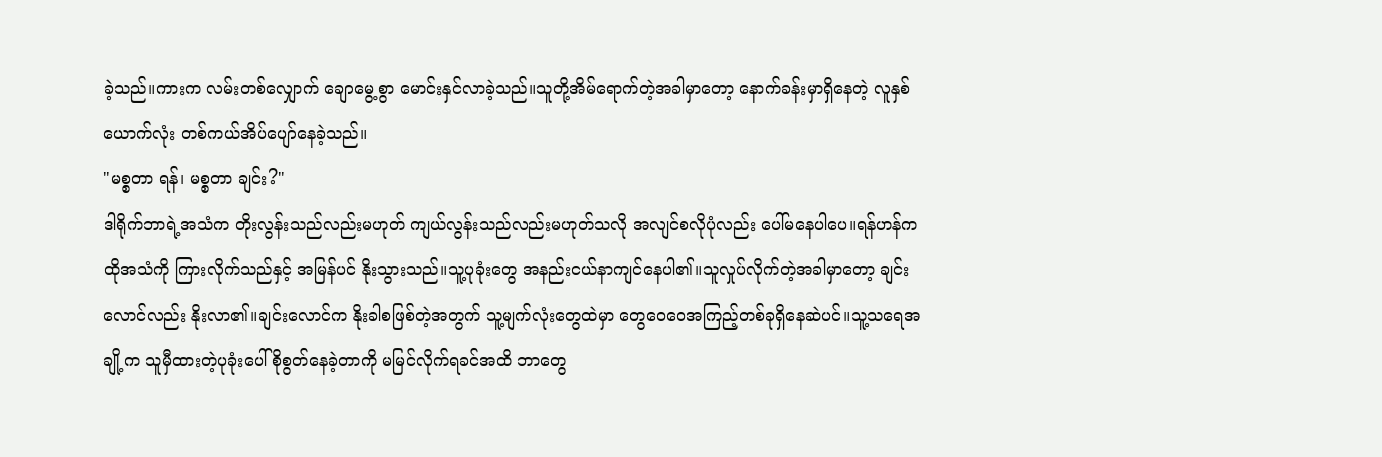ခဲ့သည်။ကားက လမ်းတစ်လျှောက် ချောမွေ့စွာ မောင်းနှင်လာခဲ့သည်။သူတို့အိမ်ရောက်တဲ့အခါမှာတော့ နောက်ခန်းမှာရှိနေတဲ့ လူနှစ်ယောက်လုံး တစ်ကယ်အိပ်ပျော်နေခဲ့သည်။
"မစ္စတာ ရန်၊ မစ္စတာ ချင်း?"
ဒါရိုက်ဘာရဲ့အသံက တိုးလွန်းသည်လည်းမဟုတ် ကျယ်လွန်းသည်လည်းမဟုတ်သလို အလျင်စလိုပုံလည်း ပေါ်မနေပါပေ။ရန်ဟန်က ထိုအသံကို ကြားလိုက်သည်နှင့် အမြန်ပင် နိုးသွားသည်။သူ့ပုခုံးတွေ အနည်းငယ်နာကျင်နေပါ၏။သူလှုပ်လိုက်တဲ့အခါမှာတော့ ချင်းလောင်လည်း နိုးလာ၏။ချင်းလောင်က နိုးခါစဖြစ်တဲ့အတွက် သူ့မျက်လုံးတွေထဲမှာ တွေဝေဝေအကြည့်တစ်ခုရှိနေဆဲပင်။သူ့သရေအချို့က သူမှီထားတဲ့ပုခုံးပေါ်စိုစွတ်နေခဲ့တာကို မမြင်လိုက်ရခင်အထိ ဘာတွေ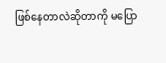ဖြစ်နေတာလဲဆိုတာကို မပြော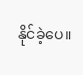နိုင်ခဲ့ပေ။